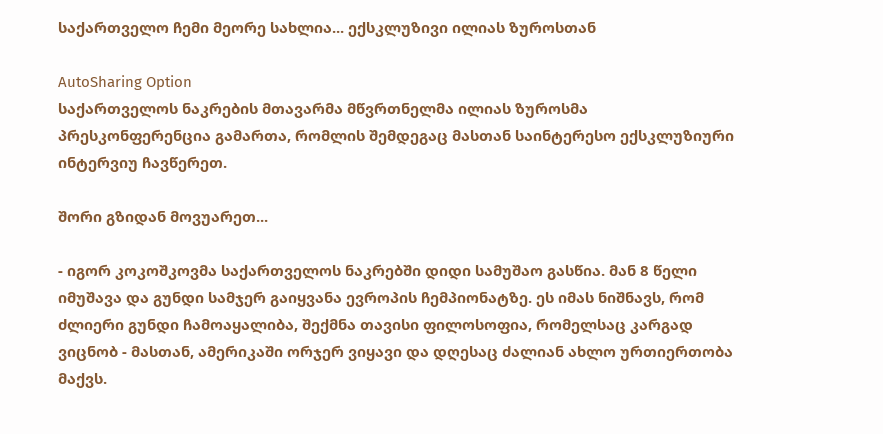საქართველო ჩემი მეორე სახლია... ექსკლუზივი ილიას ზუროსთან

AutoSharing Option
საქართველოს ნაკრების მთავარმა მწვრთნელმა ილიას ზუროსმა პრესკონფერენცია გამართა, რომლის შემდეგაც მასთან საინტერესო ექსკლუზიური ინტერვიუ ჩავწერეთ.

შორი გზიდან მოვუარეთ...

- იგორ კოკოშკოვმა საქართველოს ნაკრებში დიდი სამუშაო გასწია. მან 8 წელი იმუშავა და გუნდი სამჯერ გაიყვანა ევროპის ჩემპიონატზე. ეს იმას ნიშნავს, რომ ძლიერი გუნდი ჩამოაყალიბა, შექმნა თავისი ფილოსოფია, რომელსაც კარგად ვიცნობ - მასთან, ამერიკაში ორჯერ ვიყავი და დღესაც ძალიან ახლო ურთიერთობა მაქვს.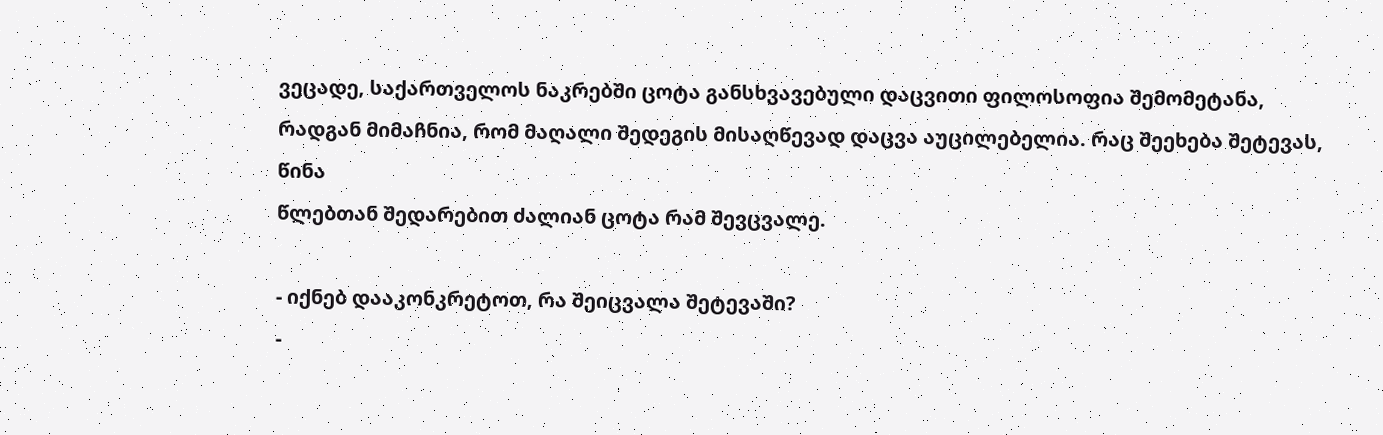ვეცადე, საქართველოს ნაკრებში ცოტა განსხვავებული დაცვითი ფილოსოფია შემომეტანა, რადგან მიმაჩნია, რომ მაღალი შედეგის მისაღწევად დაცვა აუცილებელია. რაც შეეხება შეტევას, წინა
წლებთან შედარებით ძალიან ცოტა რამ შევცვალე.

- იქნებ დააკონკრეტოთ, რა შეიცვალა შეტევაში?
-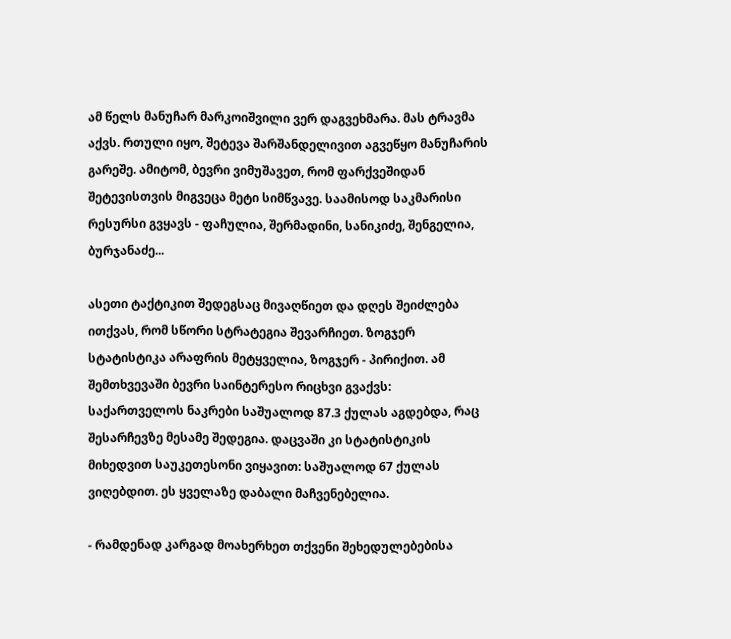ამ წელს მანუჩარ მარკოიშვილი ვერ დაგვეხმარა. მას ტრავმა აქვს. რთული იყო, შეტევა შარშანდელივით აგვეწყო მანუჩარის გარეშე. ამიტომ, ბევრი ვიმუშავეთ, რომ ფარქვეშიდან შეტევისთვის მიგვეცა მეტი სიმწვავე. საამისოდ საკმარისი რესურსი გვყავს - ფაჩულია, შერმადინი, სანიკიძე, შენგელია, ბურჯანაძე...

ასეთი ტაქტიკით შედეგსაც მივაღწიეთ და დღეს შეიძლება ითქვას, რომ სწორი სტრატეგია შევარჩიეთ. ზოგჯერ სტატისტიკა არაფრის მეტყველია, ზოგჯერ - პირიქით. ამ შემთხვევაში ბევრი საინტერესო რიცხვი გვაქვს: საქართველოს ნაკრები საშუალოდ 87.3 ქულას აგდებდა, რაც შესარჩევზე მესამე შედეგია. დაცვაში კი სტატისტიკის მიხედვით საუკეთესონი ვიყავით: საშუალოდ 67 ქულას ვიღებდით. ეს ყველაზე დაბალი მაჩვენებელია.

- რამდენად კარგად მოახერხეთ თქვენი შეხედულებებისა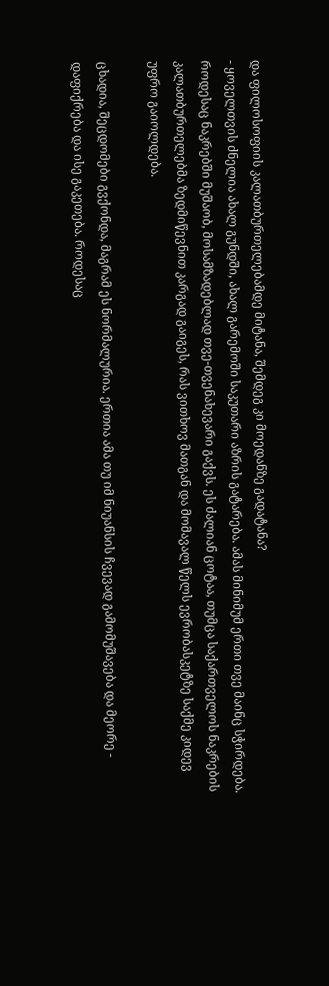და ფილოსოფიის კალათბურთელებამდე მიტანა, შემდეგ კი მოედანზე გადატანა?
- ყოველთვის ძნელია ახალ გუნდში, ახალ გარემოში საკუთარი აზრის გატარება. ამას მინიმუმ ერთი თვე მაინც სჭირდება. როდესაც ნაკრებში მუშაობ, მოსამზადებლად თვე-თვენახევარი გაქვს. ეს ძალიან ცოტაა, თუმცა საქართველოს ნაკრების კალათბურთელებმა ზედმიწევნით კარგად გაიგეს, რას ვითხოვ მათგან და მომავალ წელს ევრობასკეტზე საქმე კიდევ უფრო გაიოლდება.

ცხადია, შეცდომები გვქონდა, მაგრამ ეს ნორმალურია. ერთია ამა თუ იმ ნიუანსის ჩვევად გამომუშავება და მეორე - დაფიქრება და ისე გაკეთება. როდესაც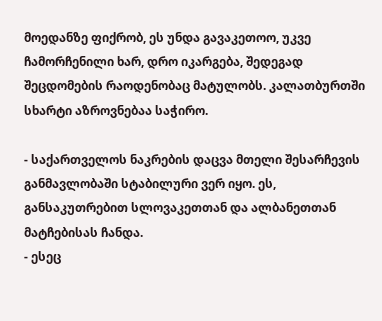მოედანზე ფიქრობ, ეს უნდა გავაკეთოო, უკვე ჩამორჩენილი ხარ, დრო იკარგება, შედეგად შეცდომების რაოდენობაც მატულობს. კალათბურთში სხარტი აზროვნებაა საჭირო.

- საქართველოს ნაკრების დაცვა მთელი შესარჩევის განმავლობაში სტაბილური ვერ იყო. ეს, განსაკუთრებით სლოვაკეთთან და ალბანეთთან მატჩებისას ჩანდა.
- ესეც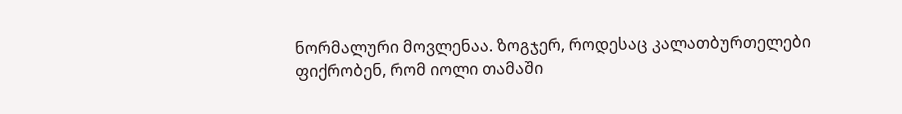ნორმალური მოვლენაა. ზოგჯერ, როდესაც კალათბურთელები ფიქრობენ, რომ იოლი თამაში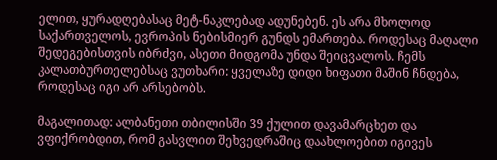ელით, ყურადღებასაც მეტ-ნაკლებად ადუნებენ. ეს არა მხოლოდ საქართველოს, ევროპის ნებისმიერ გუნდს ემართება. როდესაც მაღალი შედეგებისთვის იბრძვი, ასეთი მიდგომა უნდა შეიცვალოს. ჩემს კალათბურთელებსაც ვუთხარი: ყველაზე დიდი ხიფათი მაშინ ჩნდება, როდესაც იგი არ არსებობს.

მაგალითად: ალბანეთი თბილისში 39 ქულით დავამარცხეთ და ვფიქრობდით, რომ გასვლით შეხვედრაშიც დაახლოებით იგივეს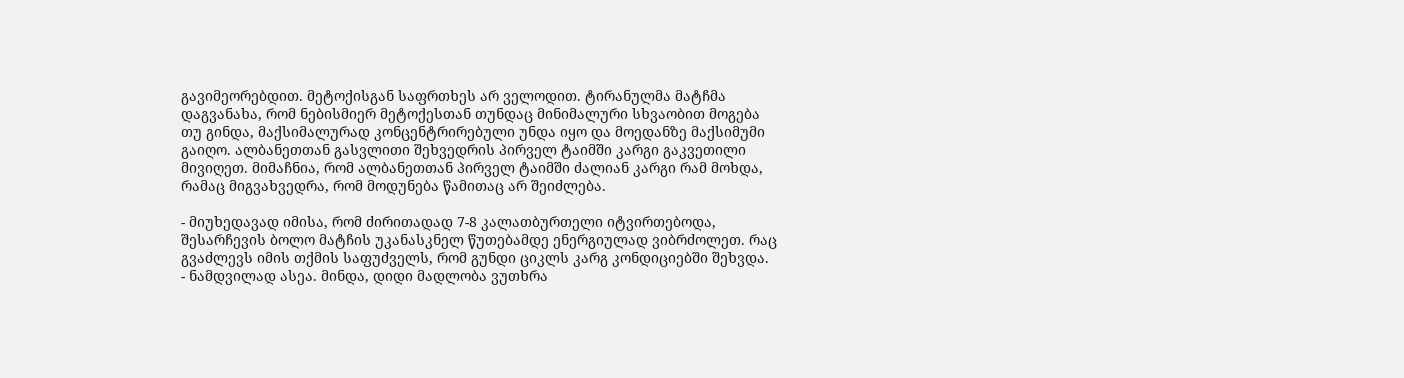გავიმეორებდით. მეტოქისგან საფრთხეს არ ველოდით. ტირანულმა მატჩმა დაგვანახა, რომ ნებისმიერ მეტოქესთან თუნდაც მინიმალური სხვაობით მოგება თუ გინდა, მაქსიმალურად კონცენტრირებული უნდა იყო და მოედანზე მაქსიმუმი გაიღო. ალბანეთთან გასვლითი შეხვედრის პირველ ტაიმში კარგი გაკვეთილი მივიღეთ. მიმაჩნია, რომ ალბანეთთან პირველ ტაიმში ძალიან კარგი რამ მოხდა, რამაც მიგვახვედრა, რომ მოდუნება წამითაც არ შეიძლება.

- მიუხედავად იმისა, რომ ძირითადად 7-8 კალათბურთელი იტვირთებოდა, შესარჩევის ბოლო მატჩის უკანასკნელ წუთებამდე ენერგიულად ვიბრძოლეთ. რაც გვაძლევს იმის თქმის საფუძველს, რომ გუნდი ციკლს კარგ კონდიციებში შეხვდა.
- ნამდვილად ასეა. მინდა, დიდი მადლობა ვუთხრა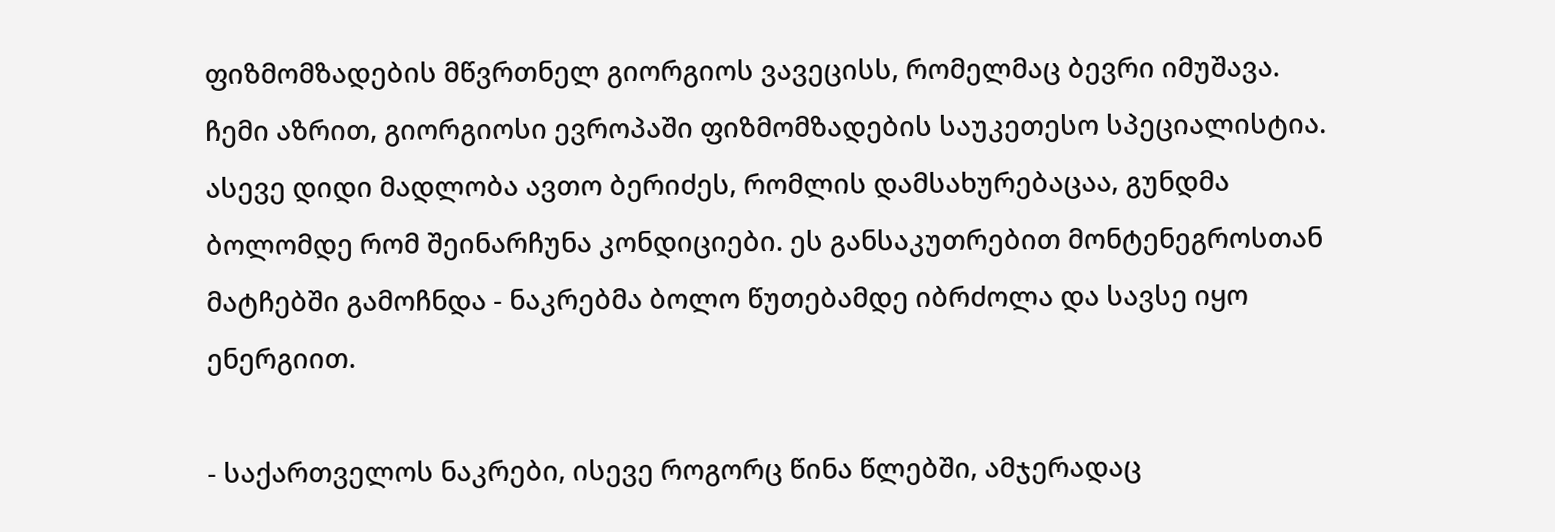ფიზმომზადების მწვრთნელ გიორგიოს ვავეცისს, რომელმაც ბევრი იმუშავა. ჩემი აზრით, გიორგიოსი ევროპაში ფიზმომზადების საუკეთესო სპეციალისტია. ასევე დიდი მადლობა ავთო ბერიძეს, რომლის დამსახურებაცაა, გუნდმა ბოლომდე რომ შეინარჩუნა კონდიციები. ეს განსაკუთრებით მონტენეგროსთან მატჩებში გამოჩნდა - ნაკრებმა ბოლო წუთებამდე იბრძოლა და სავსე იყო ენერგიით.

- საქართველოს ნაკრები, ისევე როგორც წინა წლებში, ამჯერადაც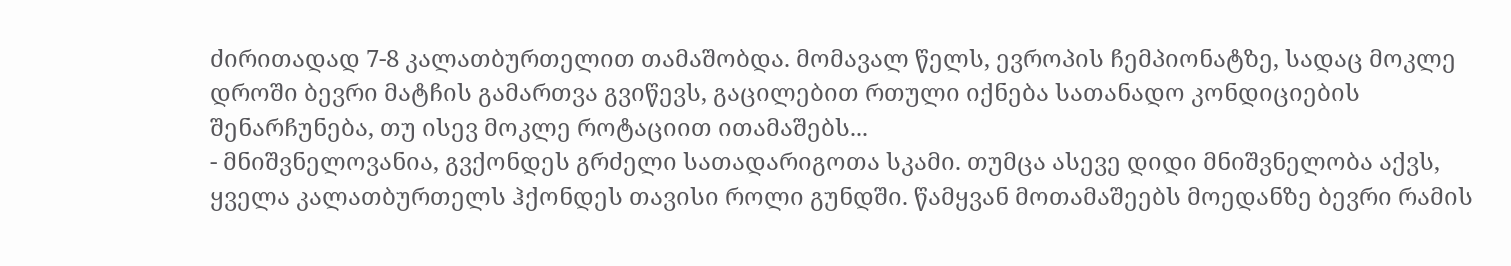ძირითადად 7-8 კალათბურთელით თამაშობდა. მომავალ წელს, ევროპის ჩემპიონატზე, სადაც მოკლე დროში ბევრი მატჩის გამართვა გვიწევს, გაცილებით რთული იქნება სათანადო კონდიციების შენარჩუნება, თუ ისევ მოკლე როტაციით ითამაშებს...
- მნიშვნელოვანია, გვქონდეს გრძელი სათადარიგოთა სკამი. თუმცა ასევე დიდი მნიშვნელობა აქვს, ყველა კალათბურთელს ჰქონდეს თავისი როლი გუნდში. წამყვან მოთამაშეებს მოედანზე ბევრი რამის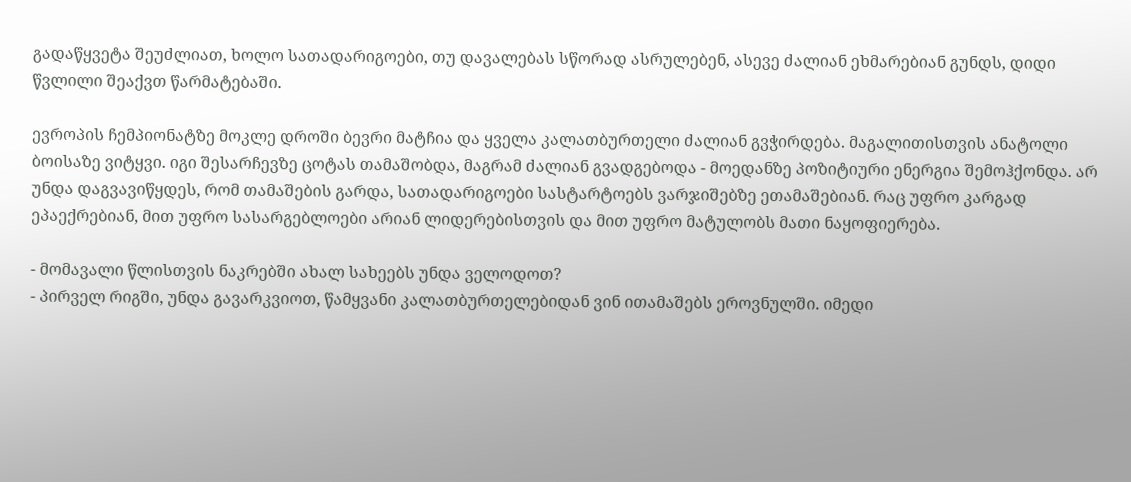გადაწყვეტა შეუძლიათ, ხოლო სათადარიგოები, თუ დავალებას სწორად ასრულებენ, ასევე ძალიან ეხმარებიან გუნდს, დიდი წვლილი შეაქვთ წარმატებაში.

ევროპის ჩემპიონატზე მოკლე დროში ბევრი მატჩია და ყველა კალათბურთელი ძალიან გვჭირდება. მაგალითისთვის ანატოლი ბოისაზე ვიტყვი. იგი შესარჩევზე ცოტას თამაშობდა, მაგრამ ძალიან გვადგებოდა - მოედანზე პოზიტიური ენერგია შემოჰქონდა. არ უნდა დაგვავიწყდეს, რომ თამაშების გარდა, სათადარიგოები სასტარტოებს ვარჯიშებზე ეთამაშებიან. რაც უფრო კარგად ეპაექრებიან, მით უფრო სასარგებლოები არიან ლიდერებისთვის და მით უფრო მატულობს მათი ნაყოფიერება.

- მომავალი წლისთვის ნაკრებში ახალ სახეებს უნდა ველოდოთ?
- პირველ რიგში, უნდა გავარკვიოთ, წამყვანი კალათბურთელებიდან ვინ ითამაშებს ეროვნულში. იმედი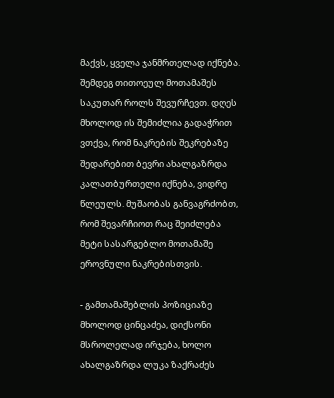მაქვს, ყველა ჯანმრთელად იქნება. შემდეგ თითოეულ მოთამაშეს საკუთარ როლს შევურჩევთ. დღეს მხოლოდ ის შემიძლია გადაჭრით ვთქვა, რომ ნაკრების შეკრებაზე შედარებით ბევრი ახალგაზრდა კალათბურთელი იქნება, ვიდრე წლეულს. მუშაობას განვაგრძობთ, რომ შევარჩიოთ რაც შეიძლება მეტი სასარგებლო მოთამაშე ეროვნული ნაკრებისთვის.

- გამთამაშებლის პოზიციაზე მხოლოდ ცინცაძეა, დიქსონი მსროლელად ირჯება, ხოლო ახალგაზრდა ლუკა ზაქრაძეს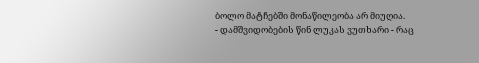ბოლო მატჩებში მონაწილეობა არ მიუღია.
- დამშვიდობების წინ ლუკას ვუთხარი - რაც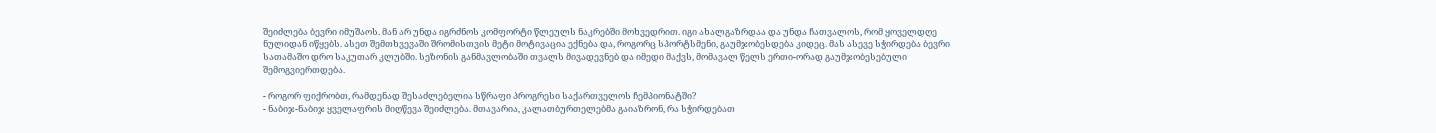შეიძლება ბევრი იმუშაოს. მან არ უნდა იგრძნოს კომფორტი წლეულს ნაკრებში მოხვედრით. იგი ახალგაზრდაა და უნდა ჩათვალოს, რომ ყოველდღე ნულიდან იწყებს. ასეთ შემთხვევაში შრომისთვის მეტი მოტივაცია ექნება და, როგორც სპორტსმენი, გაუმჯობესდება კიდეც. მას ასევე სჭირდება ბევრი სათამაშო დრო საკუთარ კლუბში. სეზონის განმავლობაში თვალს მივადევნებ და იმედი მაქვს, მომავალ წელს ერთი-ორად გაუმჯობესებული შემოგვიერთდება.

- როგორ ფიქრობთ, რამდენად შესაძლებელია სწრაფი პროგრესი საქართველოს ჩემპიონატში?
- ნაბიჯ-ნაბიჯ ყველაფრის მიღწევა შეიძლება. მთავარია, კალათბურთელებმა გაიაზრონ, რა სჭირდებათ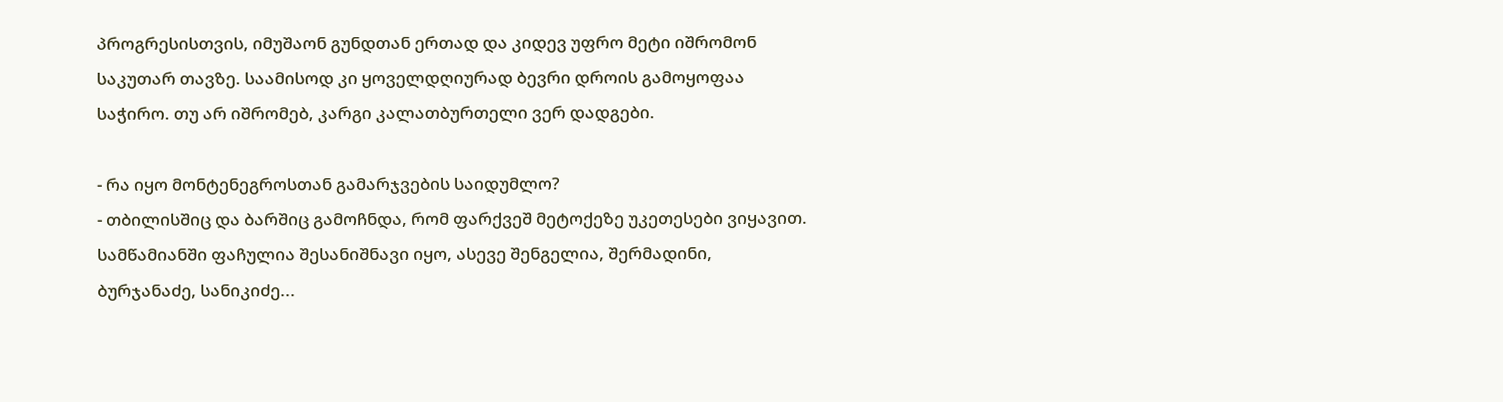პროგრესისთვის, იმუშაონ გუნდთან ერთად და კიდევ უფრო მეტი იშრომონ საკუთარ თავზე. საამისოდ კი ყოველდღიურად ბევრი დროის გამოყოფაა საჭირო. თუ არ იშრომებ, კარგი კალათბურთელი ვერ დადგები.

- რა იყო მონტენეგროსთან გამარჯვების საიდუმლო?
- თბილისშიც და ბარშიც გამოჩნდა, რომ ფარქვეშ მეტოქეზე უკეთესები ვიყავით. სამწამიანში ფაჩულია შესანიშნავი იყო, ასევე შენგელია, შერმადინი, ბურჯანაძე, სანიკიძე...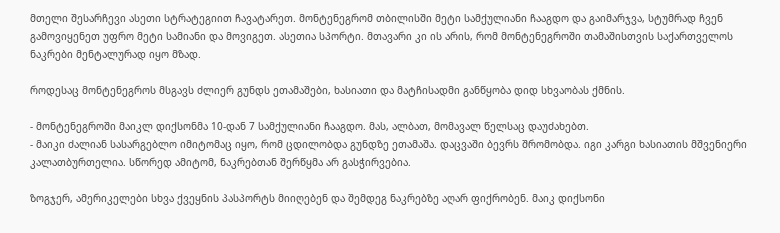მთელი შესარჩევი ასეთი სტრატეგიით ჩავატარეთ. მონტენეგრომ თბილისში მეტი სამქულიანი ჩააგდო და გაიმარჯვა, სტუმრად ჩვენ გამოვიყენეთ უფრო მეტი სამიანი და მოვიგეთ. ასეთია სპორტი. მთავარი კი ის არის, რომ მონტენეგროში თამაშისთვის საქართველოს ნაკრები მენტალურად იყო მზად.

როდესაც მონტენეგროს მსგავს ძლიერ გუნდს ეთამაშები, ხასიათი და მატჩისადმი განწყობა დიდ სხვაობას ქმნის.

- მონტენეგროში მაიკლ დიქსონმა 10-დან 7 სამქულიანი ჩააგდო. მას, ალბათ, მომავალ წელსაც დაუძახებთ.
- მაიკი ძალიან სასარგებლო იმიტომაც იყო, რომ ცდილობდა გუნდზე ეთამაშა. დაცვაში ბევრს შრომობდა. იგი კარგი ხასიათის მშვენიერი კალათბურთელია. სწორედ ამიტომ, ნაკრებთან შერწყმა არ გასჭირვებია.

ზოგჯერ, ამერიკელები სხვა ქვეყნის პასპორტს მიიღებენ და შემდეგ ნაკრებზე აღარ ფიქრობენ. მაიკ დიქსონი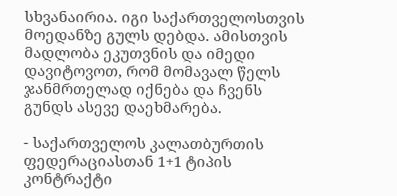სხვანაირია. იგი საქართველოსთვის მოედანზე გულს დებდა. ამისთვის მადლობა ეკუთვნის და იმედი დავიტოვოთ, რომ მომავალ წელს ჯანმრთელად იქნება და ჩვენს გუნდს ასევე დაეხმარება.

- საქართველოს კალათბურთის ფედერაციასთან 1+1 ტიპის კონტრაქტი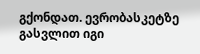გქონდათ. ევრობასკეტზე გასვლით იგი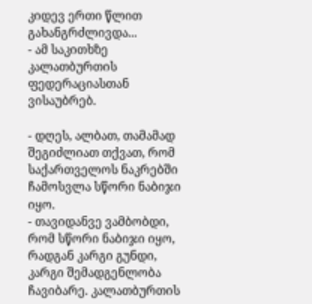კიდევ ერთი წლით გახანგრძლივდა...
- ამ საკითხზე კალათბურთის ფედერაციასთან ვისაუბრებ.

- დღეს, ალბათ, თამამად შეგიძლიათ თქვათ, რომ საქართველოს ნაკრებში ჩამოსვლა სწორი ნაბიჯი იყო.
- თავიდანვე ვამბობდი, რომ სწორი ნაბიჯი იყო, რადგან კარგი გუნდი, კარგი შემადგენლობა ჩავიბარე. კალათბურთის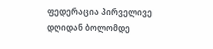ფედერაცია პირველივე დღიდან ბოლომდე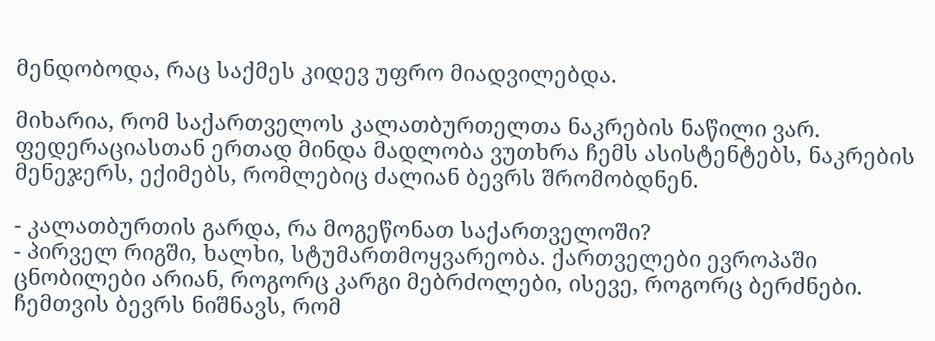მენდობოდა, რაც საქმეს კიდევ უფრო მიადვილებდა.

მიხარია, რომ საქართველოს კალათბურთელთა ნაკრების ნაწილი ვარ. ფედერაციასთან ერთად მინდა მადლობა ვუთხრა ჩემს ასისტენტებს, ნაკრების მენეჯერს, ექიმებს, რომლებიც ძალიან ბევრს შრომობდნენ.

- კალათბურთის გარდა, რა მოგეწონათ საქართველოში?
- პირველ რიგში, ხალხი, სტუმართმოყვარეობა. ქართველები ევროპაში ცნობილები არიან, როგორც კარგი მებრძოლები, ისევე, როგორც ბერძნები. ჩემთვის ბევრს ნიშნავს, რომ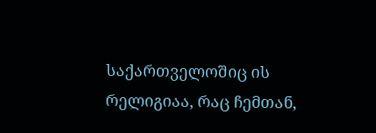საქართველოშიც ის რელიგიაა, რაც ჩემთან,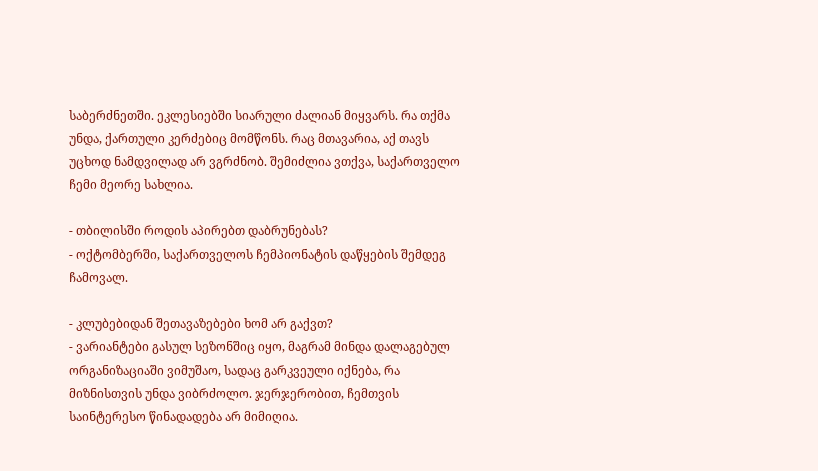საბერძნეთში. ეკლესიებში სიარული ძალიან მიყვარს. რა თქმა უნდა, ქართული კერძებიც მომწონს. რაც მთავარია, აქ თავს უცხოდ ნამდვილად არ ვგრძნობ. შემიძლია ვთქვა, საქართველო ჩემი მეორე სახლია.

- თბილისში როდის აპირებთ დაბრუნებას?
- ოქტომბერში, საქართველოს ჩემპიონატის დაწყების შემდეგ ჩამოვალ.

- კლუბებიდან შეთავაზებები ხომ არ გაქვთ?
- ვარიანტები გასულ სეზონშიც იყო, მაგრამ მინდა დალაგებულ ორგანიზაციაში ვიმუშაო, სადაც გარკვეული იქნება, რა მიზნისთვის უნდა ვიბრძოლო. ჯერჯერობით, ჩემთვის საინტერესო წინადადება არ მიმიღია.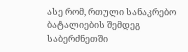ასე რომ, რთული სანაკრებო ბატალიების შემდეგ საბერძნეთში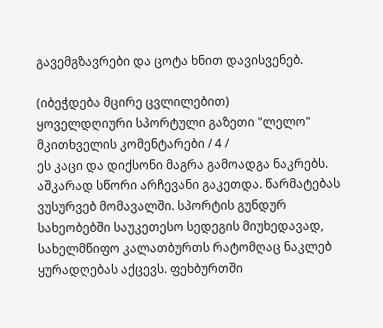გავემგზავრები და ცოტა ხნით დავისვენებ.

(იბეჭდება მცირე ცვლილებით)
ყოველდღიური სპორტული გაზეთი "ლელო"
მკითხველის კომენტარები / 4 /
ეს კაცი და დიქსონი მაგრა გამოადგა ნაკრებს. აშკარად სწორი არჩევანი გაკეთდა. წარმატებას ვუსურვებ მომავალში. სპორტის გუნდურ სახეობებში საუკეთესო სედეგის მიუხედავად, სახელმწიფო კალათბურთს რატომღაც ნაკლებ ყურადღებას აქცევს. ფეხბურთში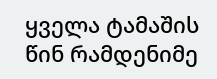ყველა ტამაშის წინ რამდენიმე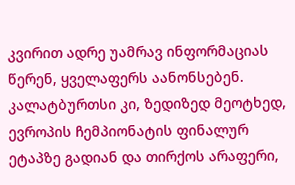კვირით ადრე უამრავ ინფორმაციას წერენ, ყველაფერს აანონსებენ. კალატბურთსი კი, ზედიზედ მეოტხედ, ევროპის ჩემპიონატის ფინალურ ეტაპზე გადიან და თირქოს არაფერი,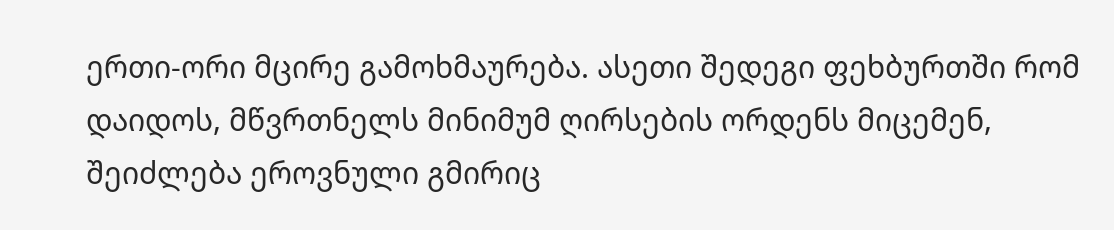ერთი-ორი მცირე გამოხმაურება. ასეთი შედეგი ფეხბურთში რომ დაიდოს, მწვრთნელს მინიმუმ ღირსების ორდენს მიცემენ, შეიძლება ეროვნული გმირიც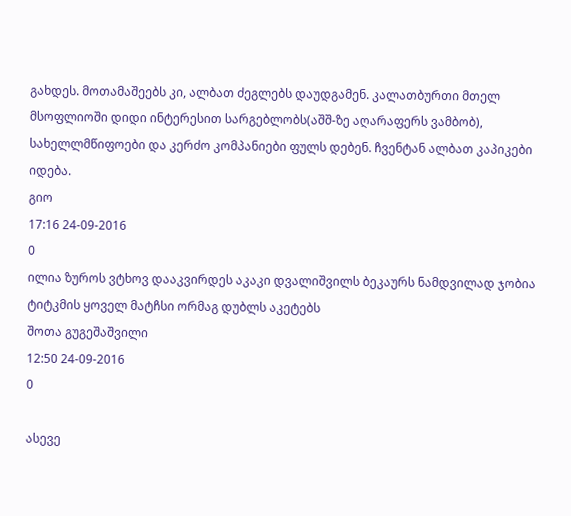გახდეს. მოთამაშეებს კი, ალბათ ძეგლებს დაუდგამენ. კალათბურთი მთელ მსოფლიოში დიდი ინტერესით სარგებლობს(აშშ-ზე აღარაფერს ვამბობ), სახელლმწიფოები და კერძო კომპანიები ფულს დებენ. ჩვენტან ალბათ კაპიკები იდება.
გიო
17:16 24-09-2016
0
ილია ზუროს ვტხოვ დააკვირდეს აკაკი დვალიშვილს ბეკაურს ნამდვილად ჯობია ტიტკმის ყოველ მატჩსი ორმაგ დუბლს აკეტებს
შოთა გუგეშაშვილი
12:50 24-09-2016
0

ასევე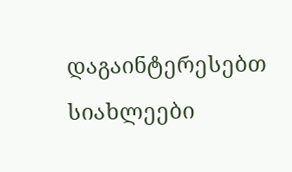დაგაინტერესებთ
სიახლეები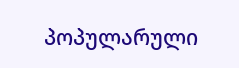პოპულარული